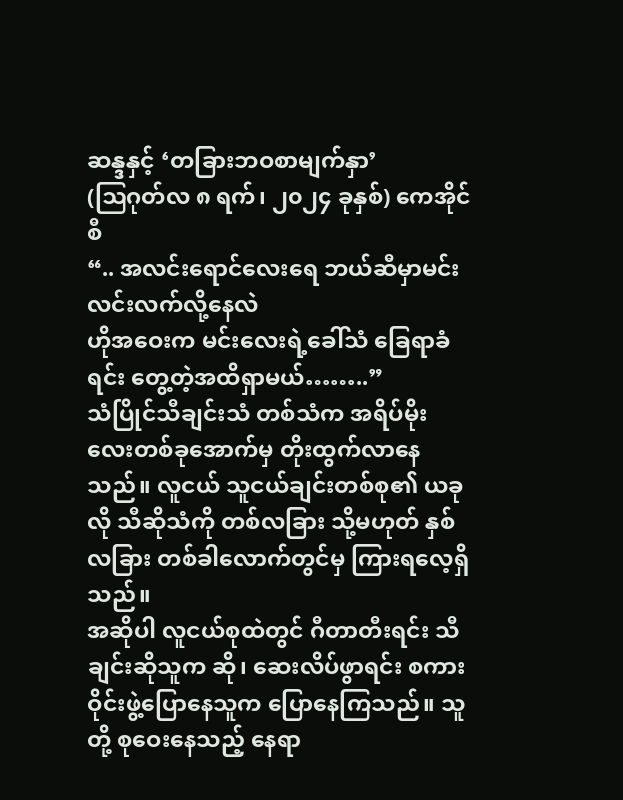ဆန္ဒနှင့် ‘တခြားဘဝစာမျက်နှာ’
(ဩဂုတ်လ ၈ ရက်၊ ၂၀၂၄ ခုနှစ်) ကေအိုင်စီ
“.. အလင်းရောင်လေးရေ ဘယ်ဆီမှာမင်း လင်းလက်လို့နေလဲ
ဟိုအဝေးက မင်းလေးရဲ့ခေါ်သံ ခြေရာခံရင်း တွေ့တဲ့အထိရှာမယ်……..”
သံပြိုင်သီချင်းသံ တစ်သံက အရိပ်မိုးလေးတစ်ခုအောက်မှ တိုးထွက်လာနေသည်။ လူငယ် သူငယ်ချင်းတစ်စု၏ ယခုလို သီဆိုသံကို တစ်လခြား သို့မဟုတ် နှစ်လခြား တစ်ခါလောက်တွင်မှ ကြားရလေ့ရှိသည်။
အဆိုပါ လူငယ်စုထဲတွင် ဂီတာတီးရင်း သီချင်းဆိုသူက ဆို၊ ဆေးလိပ်ဖွာရင်း စကားဝိုင်းဖွဲ့ပြောနေသူက ပြောနေကြသည်။ သူတို့ စုဝေးနေသည့် နေရာ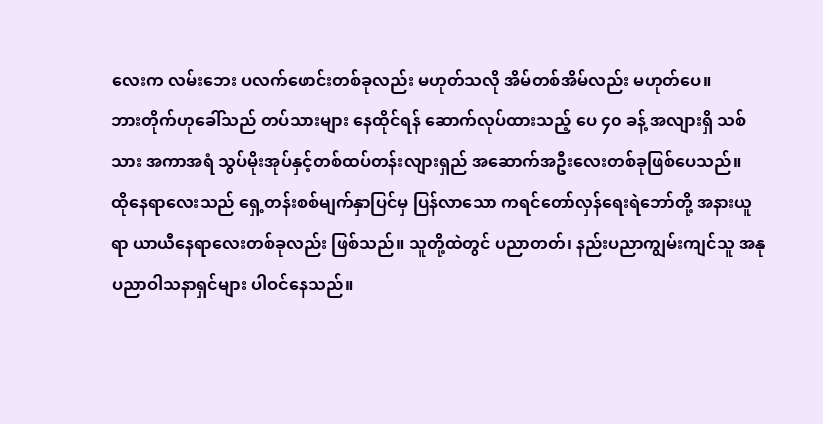လေးက လမ်းဘေး ပလက်ဖောင်းတစ်ခုလည်း မဟုတ်သလို အိမ်တစ်အိမ်လည်း မဟုတ်ပေ။
ဘားတိုက်ဟုခေါ်သည် တပ်သားများ နေထိုင်ရန် ဆောက်လုပ်ထားသည့် ပေ ၄၀ ခန့် အလျားရှိ သစ်သား အကာအရံ သွပ်မိုးအုပ်နှင့်တစ်ထပ်တန်းလျားရှည် အဆောက်အဦးလေးတစ်ခုဖြစ်ပေသည်။
ထိုနေရာလေးသည် ရှေ့တန်းစစ်မျက်နှာပြင်မှ ပြန်လာသော ကရင်တော်လှန်ရေးရဲဘော်တို့ အနားယူရာ ယာယီနေရာလေးတစ်ခုလည်း ဖြစ်သည်။ သူတို့ထဲတွင် ပညာတတ်၊ နည်းပညာကျွမ်းကျင်သူ အနုပညာဝါသနာရှင်များ ပါဝင်နေသည်။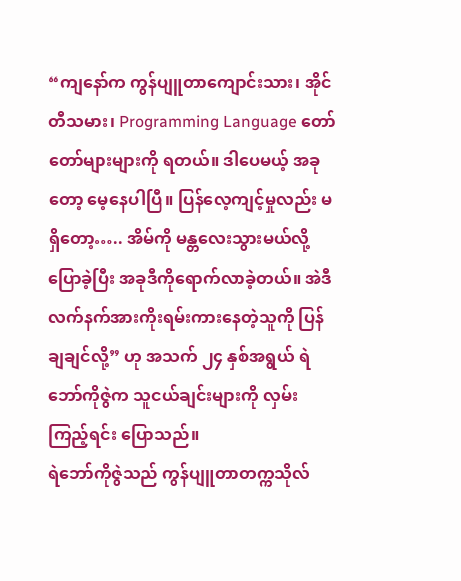“ကျနော်က ကွန်ပျူတာကျောင်းသား၊ အိုင်တီသမား၊ Programming Language တော်တော်များများကို ရတယ်။ ဒါပေမယ့် အခုတော့ မေ့နေပါပြီ။ ပြန်လေ့ကျင့်မှုလည်း မရှိတော့….. အိမ်ကို မန္တလေးသွားမယ်လို့ ပြောခဲ့ပြီး အခုဒီကိုရောက်လာခဲ့တယ်။ အဲဒီလက်နက်အားကိုးရမ်းကားနေတဲ့သူကို ပြန်ချချင်လို့” ဟု အသက် ၂၄ နှစ်အရွယ် ရဲဘော်ကိုဇွဲက သူငယ်ချင်းများကို လှမ်းကြည့်ရင်း ပြောသည်။
ရဲဘော်ကိုဇွဲသည် ကွန်ပျူတာတက္ကသိုလ်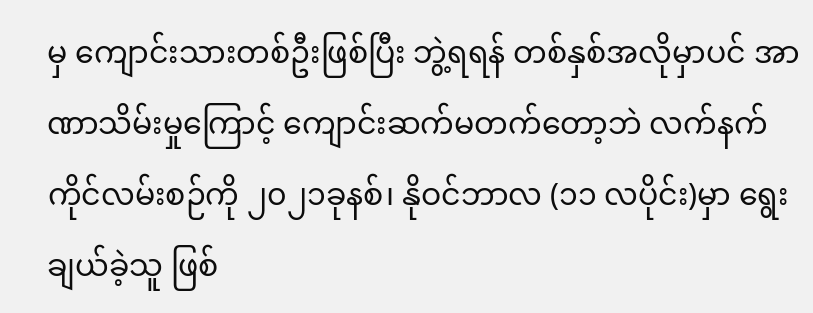မှ ကျောင်းသားတစ်ဦးဖြစ်ပြီး ဘွဲ့ရရန် တစ်နှစ်အလိုမှာပင် အာဏာသိမ်းမှုကြောင့် ကျောင်းဆက်မတက်တော့ဘဲ လက်နက်ကိုင်လမ်းစဉ်ကို ၂၀၂၁ခုနစ်၊ နိုဝင်ဘာလ (၁၁ လပိုင်း)မှာ ရွေးချယ်ခဲ့သူ ဖြစ်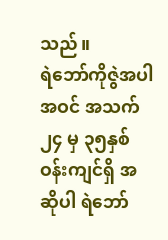သည်။
ရဲဘော်ကိုဇွဲအပါအဝင် အသက် ၂၄ မှ ၃၅နှစ် ဝန်းကျင်ရှိ အဆိုပါ ရဲဘော်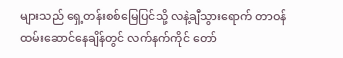များသည် ရှေ့တန်းစစ်မြေပြင်သို့ လနဲ့ချီသွားရောက် တာဝန်ထမ်းဆောင်နေချိန်တွင် လက်နက်ကိုင် တော်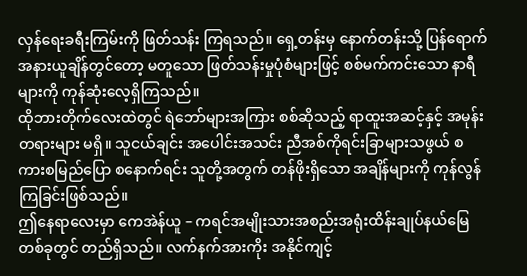လှန်ရေးခရီးကြမ်းကို ဖြတ်သန်း ကြရသည်။ ရှေ့တန်းမှ နောက်တန်းသို့ ပြန်ရောက်အနားယူချိန်တွင်တော့ မတူသော ဖြတ်သန်းမှုပုံစံများဖြင့် စစ်မက်ကင်းသော နာရီများကို ကုန်ဆုံးလေ့ရှိကြသည်။
ထိုဘားတိုက်လေးထဲတွင် ရဲဘော်များအကြား စစ်ဆိုသည့် ရာထူးအဆင့်နှင့် အမုန်းတရားများ မရှိ။ သူငယ်ချင်း အပေါင်းအသင်း ညီအစ်ကိုရင်းခြာများသဖွယ် စကားစမြည်ပြော စနောက်ရင်း သူတို့အတွက် တန်ဖိုးရှိသော အချိန်များကို ကုန်လွန်ကြခြင်းဖြစ်သည်။
ဤနေရာလေးမှာ ကေအဲန်ယူ – ကရင်အမျိုးသားအစည်းအရုံးထိန်းချုပ်နယ်မြေတစ်ခုတွင် တည်ရှိသည်။ လက်နက်အားကိုး အနိုင်ကျင့်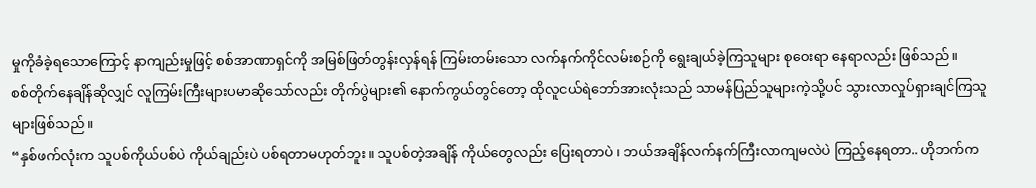မှုကိုခံခဲ့ရသောကြောင့် နာကျည်းမှုဖြင့် စစ်အာဏာရှင်ကို အမြစ်ဖြတ်တွန်းလှန်ရန် ကြမ်းတမ်းသော လက်နက်ကိုင်လမ်းစဉ်ကို ရွေးချယ်ခဲ့ကြသူများ စုဝေးရာ နေရာလည်း ဖြစ်သည်။
စစ်တိုက်နေချိန်ဆိုလျှင် လူကြမ်းကြီးများပမာဆိုသော်လည်း တိုက်ပွဲများ၏ နောက်ကွယ်တွင်တော့ ထိုလူငယ်ရဲဘော်အားလုံးသည် သာမန်ပြည်သူများကဲ့သို့ပင် သွားလာလှုပ်ရှားချင်ကြသူများဖြစ်သည်။
“နှစ်ဖက်လုံးက သူပစ်ကိုယ်ပစ်ပဲ ကိုယ်ချည်းပဲ ပစ်ရတာမဟုတ်ဘူး။ သူပစ်တဲ့အချိန် ကိုယ်တွေလည်း ပြေးရတာပဲ ၊ ဘယ်အချိန်လက်နက်ကြီးလာကျမလဲပဲ ကြည့်နေရတာ.. ဟိုဘက်က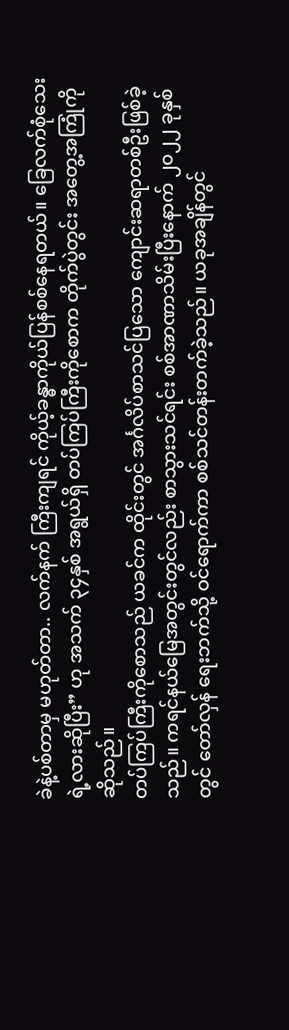ခဲနဲ့ပစ်တာမှ မဟုတ်တာ.. လက်နက် ကြီးကျရင် ကိုယ့်ခန္ဓာကိုယ်ပြန်စစ်နေရတယ်။ ခြေလက်စုံသေးရဲ့လားဆိုပြီး” ဟု အသက် ၃၄နှစ် အရွယ်ရှိ တပ်ကြပ်ကြီးကိုစောက တိုက်ပွဲတွင်း အတွေ့အကြုံကို ဆိုသည်။
တပ်ကြပ်ကြီးကိုစောသည် ယခင်က ထိုင်းတွင် အင်္ဂလိပ်စာသင်ပြသော ကျောင်းဆရာတစ်ဦးဖြစ်ခဲ့သည်။ ကရင်နယ်မြေအတွင်းတွင်လည်း စာသွားသင်ရင်း စစ်အာဏာသိမ်းပြီးနောက် ၂၀၂၂ ခုနှစ်တွင် တော်လှန် ရေးဘက်သို့ ဝင်ရောက်ကာ စစ်သင်တန်းတက်ခဲ့သည်။ ယခုအချိန်တွင်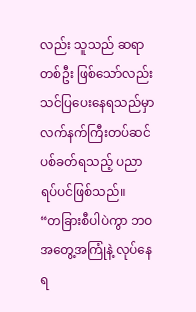လည်း သူသည် ဆရာတစ်ဦး ဖြစ်သော်လည်း သင်ပြပေးနေရသည်မှာ လက်နက်ကြီးတပ်ဆင်ပစ်ခတ်ရသည့် ပညာရပ်ပင်ဖြစ်သည်။
“တခြားစီပါပဲကွာ ဘဝအတွေ့အကြုံနဲ့ လုပ်နေရ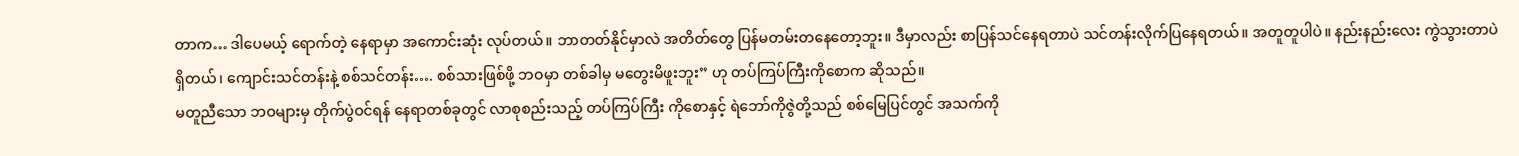တာက… ဒါပေမယ့် ရောက်တဲ့ နေရာမှာ အကောင်းဆုံး လုပ်တယ်။ ဘာတတ်နိုင်မှာလဲ အတိတ်တွေ ပြန်မတမ်းတနေတော့ဘူး။ ဒီမှာလည်း စာပြန်သင်နေရတာပဲ သင်တန်းလိုက်ပြနေရတယ်။ အတူတူပါပဲ။ နည်းနည်းလေး ကွဲသွားတာပဲရှိတယ်၊ ကျောင်းသင်တန်းနဲ့ စစ်သင်တန်း…. စစ်သားဖြစ်ဖို့ ဘဝမှာ တစ်ခါမှ မတွေးမိဖူးဘူး” ဟု တပ်ကြပ်ကြီးကိုစောက ဆိုသည်။
မတူညီသော ဘဝများမှ တိုက်ပွဲဝင်ရန် နေရာတစ်ခုတွင် လာစုစည်းသည့် တပ်ကြပ်ကြီး ကိုစောနှင့် ရဲဘော်ကိုဇွဲတို့သည် စစ်မြေပြင်တွင် အသက်ကို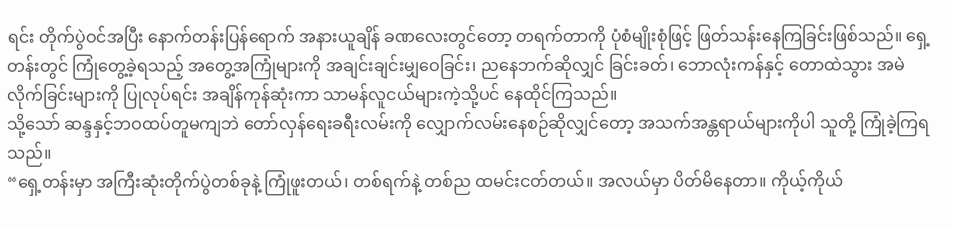ရင်း တိုက်ပွဲဝင်အပြီး နောက်တန်းပြန်ရောက် အနားယူချိန် ခဏလေးတွင်တော့ တရက်တာကို ပုံစံမျိုးစုံဖြင့် ဖြတ်သန်းနေကြခြင်းဖြစ်သည်။ ရှေ့တန်းတွင် ကြုံတွေ့ခဲ့ရသည့် အတွေ့အကြုံများကို အချင်းချင်းမျှဝေခြင်း၊ ညနေဘက်ဆိုလျှင် ခြင်းခတ်၊ ဘောလုံးကန်နှင့် တောထဲသွား အမဲလိုက်ခြင်းများကို ပြုလုပ်ရင်း အချိန်ကုန်ဆုံးကာ သာမန်လူငယ်များကဲ့သို့ပင် နေထိုင်ကြသည်။
သို့သော် ဆန္ဒနှင့်ဘဝထပ်တူမကျဘဲ တော်လှန်ရေးခရီးလမ်းကို လျှောက်လမ်းနေစဉ်ဆိုလျှင်တော့ အသက်အန္တရာယ်များကိုပါ သူတို့ ကြုံခဲ့ကြရသည်။
“ရှေ့တန်းမှာ အကြီးဆုံးတိုက်ပွဲတစ်ခုနဲ့ ကြုံဖူးတယ်၊ တစ်ရက်နဲ့ တစ်ည ထမင်းငတ်တယ်။ အလယ်မှာ ပိတ်မိနေတာ။ ကိုယ့်ကိုယ်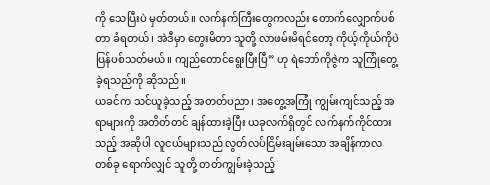ကို သေပြီးပဲ မှတ်တယ်။ လက်နက်ကြီးတွေကလည်း တောက်လျှောက်ပစ်တာ ခံရတယ်၊ အဲဒီမှာ တွေးမိတာ သူတို့ လာဖမ်းမိရင်တော့ ကိုယ့်ကိုယ်ကိုပဲ ပြန်ပစ်သတ်မယ်။ ကျည်တောင်ရွေးပြီးပြီ” ဟု ရဲဘော်ကိုဇွဲက သူကြုံတွေ့ခဲ့ရသည်ကို ဆိုသည်။
ယခင်က သင်ယူခဲ့သည့် အတတ်ပညာ၊ အတွေ့အကြုံ ကျွမ်းကျင်သည့် အရာများကို အတိတ်တင် ချန်ထားခဲ့ပြီး ယခုလက်ရှိတွင် လက်နက်ကိုင်ထားသည့် အဆိုပါ လူငယ်များသည် လွတ်လပ်ငြိမ်းချမ်းသော အချိန်ကာလတစ်ခု ရောက်လျှင် သူတို့ တတ်ကျွမ်းခဲ့သည့်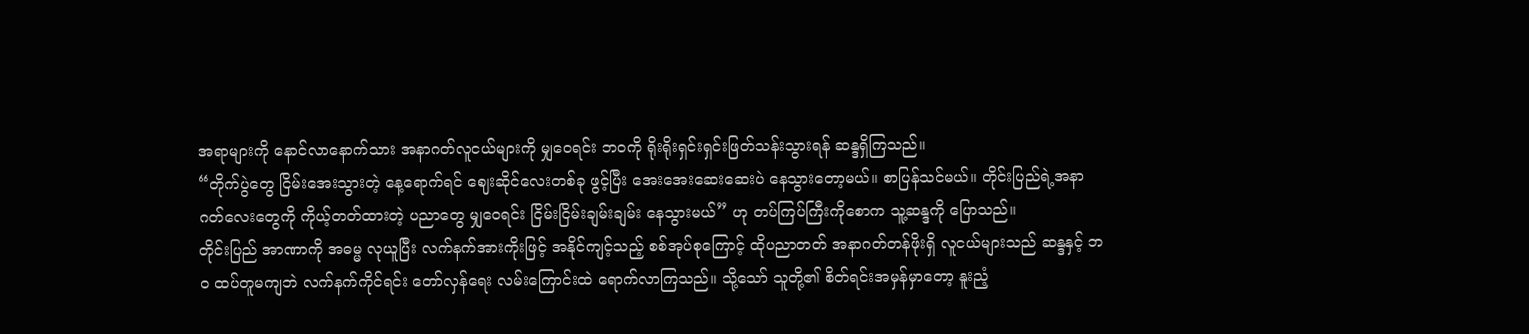အရာများကို နောင်လာနောက်သား အနာဂတ်လူငယ်များကို မျှဝေရင်း ဘဝကို ရိုးရိုးရှင်းရှင်းဖြတ်သန်းသွားရန် ဆန္ဒရှိကြသည်။
“တိုက်ပွဲတွေ ငြိမ်းအေးသွားတဲ့ နေ့ရောက်ရင် ဈေးဆိုင်လေးတစ်ခု ဖွင့်ပြီး အေးအေးဆေးဆေးပဲ နေသွားတော့မယ်။ စာပြန်သင်မယ်။ တိုင်းပြည်ရဲ့အနာဂတ်လေးတွေကို ကိုယ့်တတ်ထားတဲ့ ပညာတွေ မျှဝေရင်း ငြိမ်းငြိမ်းချမ်းချမ်း နေသွားမယ်” ဟု တပ်ကြပ်ကြီးကိုစောက သူ့ဆန္ဒကို ပြောသည်။
တိုင်းပြည် အာဏာကို အဓမ္မ လုယူပြီး လက်နက်အားကိုးဖြင့် အနိုင်ကျင့်သည့် စစ်အုပ်စုကြောင့် ထိုပညာတတ် အနာဂတ်တန်ဖိုးရှိ လူငယ်များသည် ဆန္ဒနှင့် ဘဝ ထပ်တူမကျဘဲ လက်နက်ကိုင်ရင်း တော်လှန်ရေး လမ်းကြောင်းထဲ ရောက်လာကြသည်။ သို့သော် သူတို့၏ စိတ်ရင်းအမှန်မှာတော့ နူးညံ့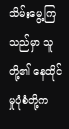သိမ်းမွေ့ကြသည်မှာ သူတို့၏ နေထိုင်မှုပုံစံတို့က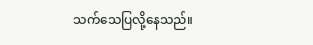သက်သေပြလို့နေသည်။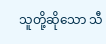သူတို့ဆိုသော သီ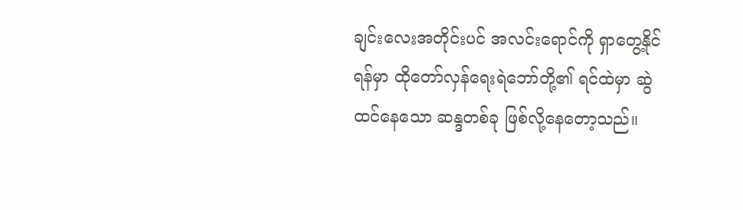ချင်းလေးအတိုင်းပင် အလင်းရောင်ကို ရှာတွေ့နိုင်ရန်မှာ ထိုတော်လှန်ရေးရဲဘော်တို့၏ ရင်ထဲမှာ ဆွဲထင်နေသော ဆန္ဒတစ်ခု ဖြစ်လို့နေတော့သည်။